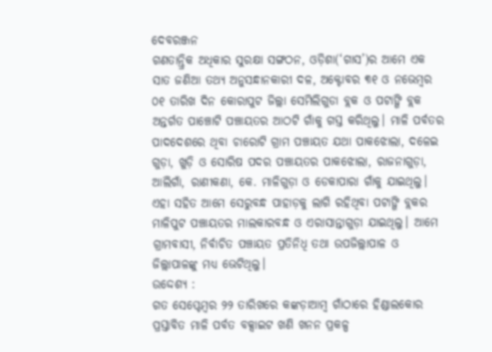ଦେବରଞ୍ଜନ
ଗଣତାନ୍ତ୍ରିକ ଅଧିକାର ସୁରକ୍ଷା ସଙ୍ଗଠନ, ଓଡ଼ିଶା(‘ଗାସ’)ର ଆମେ ଏକ ସାତ ଜଣିଆ ତଥ୍ୟ ଅନୁସନ୍ଧାନକାରୀ ଦଳ, ଅକ୍ଟୋବର ୩୧ ଓ ନଭେମ୍ବର ୦୧ ତାରିଖ ଦିନ କୋରାପୁଟ ଜିଲ୍ଲା ସେମିଲିଗୁଡା ବ୍ଲକ ଓ ପଟାଙ୍ଗି ବ୍ଲକ ଅନ୍ତର୍ଗତ ପାଞ୍ଚୋଟି ପଞ୍ଚାୟତର ଆଠଟି ଗାଁକୁ ଗସ୍ତ କରିଥିଲୁ। ମାଳି ପର୍ବତର ପାଦଦେଶରେ ଥିବା ଚାରୋଟି ଗ୍ରାମ ପଞ୍ଚାୟତ ଯଥା ପାକଝୋଲା, ଦଳେଇ ଗୁଡ଼ା, ଖୁଡ଼ି ଓ ସୋରିଷ ପଦର ପଞ୍ଚାୟତର ପାକଝୋଲା, ରାଜନାଗୁଡ଼ା, ଆଲିଗାଁ, ରାଣୀକଣା, କେ. ମାଳିଗୁଡ଼ା ଓ ଡେକାପାରା ଗାଁକୁ ଯାଇଥିଲୁ। ଏହା ସହିତ ଆମେ ସେରୁବନ୍ଧ ପାହାଡ଼କୁ ଲାଗି ରହିଥିବା ପଟାଙ୍ଗି ବ୍ଲକର ମାଳିପୁଟ ପଞ୍ଚାୟତର ମାଲକାରବନ୍ଧ ଓ ଏରାସାନ୍ତାଗୁଡ଼ା ଯାଇଥିଲୁ। ଆମେ ଗ୍ରାମବାସୀ, ନିର୍ବାଚିତ ପଞ୍ଚାୟତ ପ୍ରତିନିଧି ତଥା ଉପଜିଲ୍ଲାପାଳ ଓ ଜିଲ୍ଲାପାଳଙ୍କୁ ମଧ୍ୟ ଭେଟିଥିଲୁ।
ଉଦ୍ଦେଶ୍ୟ :
ଗତ ସେପ୍ଟେମ୍ବର ୨୨ ତାରିଖରେ କଙ୍କଡ଼ାଆମ୍ବ ଗାଁଠାରେ ହିଣ୍ଡାଲକୋର ପ୍ରସ୍ତାବିତ ମାଳି ପର୍ବତ ବକ୍ସାଇଟ ଖଣି ଖନନ ପ୍ରକଳ୍ପ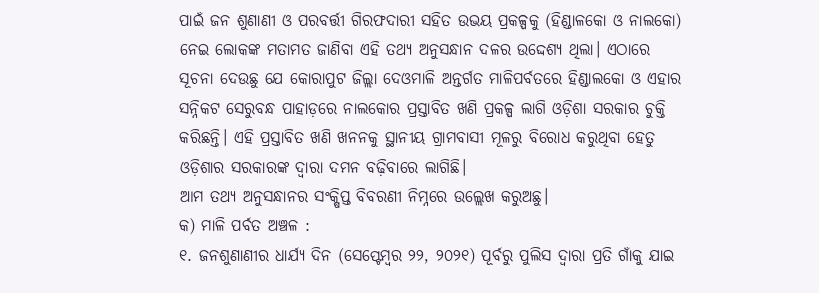ପାଇଁ ଜନ ଶୁଣାଣୀ ଓ ପରବର୍ତ୍ତୀ ଗିରଫଦାରୀ ସହିତ ଉଭୟ ପ୍ରକଳ୍ପକୁ (ହିଣ୍ଡାଳକୋ ଓ ନାଲକୋ) ନେଇ ଲୋକଙ୍କ ମତାମତ ଜାଣିବା ଏହି ତଥ୍ୟ ଅନୁସନ୍ଧାନ ଦଳର ଉଦ୍ଦେଶ୍ୟ ଥିଲା। ଏଠାରେ ସୂଚନା ଦେଉଛୁ ଯେ କୋରାପୁଟ ଜିଲ୍ଲା ଦେଓମାଳି ଅନ୍ତର୍ଗତ ମାଳିପର୍ବତରେ ହିଣ୍ଡାଲକୋ ଓ ଏହାର ସନ୍ନିକଟ ସେରୁବନ୍ଧ ପାହାଡ଼ରେ ନାଲକୋର ପ୍ରସ୍ତାବିତ ଖଣି ପ୍ରକଳ୍ପ ଲାଗି ଓଡ଼ିଶା ସରକାର ଚୁକ୍ତି କରିଛନ୍ତି। ଏହି ପ୍ରସ୍ତାବିତ ଖଣି ଖନନକୁ ସ୍ଥାନୀୟ ଗ୍ରାମବାସୀ ମୂଳରୁ ବିରୋଧ କରୁଥିବା ହେତୁ ଓଡ଼ିଶାର ସରକାରଙ୍କ ଦ୍ଵାରା ଦମନ ବଢ଼ିବାରେ ଲାଗିଛି।
ଆମ ତଥ୍ୟ ଅନୁସନ୍ଧାନର ସଂକ୍ଷିପ୍ତ ବିବରଣୀ ନିମ୍ନରେ ଉଲ୍ଲେଖ କରୁଅଛୁ।
କ) ମାଳି ପର୍ବତ ଅଞ୍ଚଳ :
୧. ଜନଶୁଣାଣୀର ଧାର୍ଯ୍ୟ ଦିନ (ସେପ୍ଟେମ୍ବର ୨୨, ୨୦୨୧) ପୂର୍ବରୁ ପୁଲିସ ଦ୍ଵାରା ପ୍ରତି ଗାଁକୁ ଯାଇ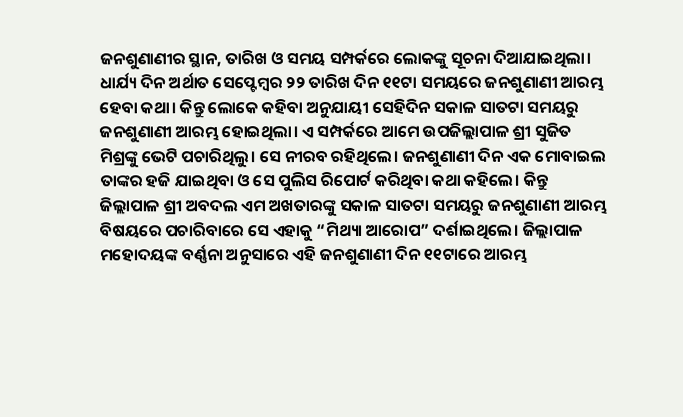ଜନଶୁଣାଣୀର ସ୍ଥାନ, ତାରିଖ ଓ ସମୟ ସମ୍ପର୍କରେ ଲୋକଙ୍କୁ ସୂଚନା ଦିଆଯାଇଥିଲା। ଧାର୍ଯ୍ୟ ଦିନ ଅର୍ଥାତ ସେପ୍ଟେମ୍ବର ୨୨ ତାରିଖ ଦିନ ୧୧ଟା ସମୟରେ ଜନଶୁଣାଣୀ ଆରମ୍ଭ ହେବା କଥା। କିନ୍ତୁ ଲୋକେ କହିବା ଅନୁଯାୟୀ ସେହିଦିନ ସକାଳ ସାତଟା ସମୟରୁ ଜନଶୁଣାଣୀ ଆରମ୍ଭ ହୋଇଥିଲା। ଏ ସମ୍ପର୍କରେ ଆମେ ଉପଜିଲ୍ଲାପାଳ ଶ୍ରୀ ସୁଜିତ ମିଶ୍ରଙ୍କୁ ଭେଟି ପଚାରିଥିଲୁ। ସେ ନୀରବ ରହିଥିଲେ। ଜନଶୁଣାଣୀ ଦିନ ଏକ ମୋବାଇଲ ତାଙ୍କର ହଜି ଯାଇଥିବା ଓ ସେ ପୁଲିସ ରିପୋର୍ଟ କରିଥିବା କଥା କହିଲେ। କିନ୍ତୁ ଜିଲ୍ଲାପାଳ ଶ୍ରୀ ଅବଦଲ ଏମ ଅଖତାରଙ୍କୁ ସକାଳ ସାତଟା ସମୟରୁ ଜନଶୁଣାଣୀ ଆରମ୍ଭ ବିଷୟରେ ପଚାରିବାରେ ସେ ଏହାକୁ “ମିଥ୍ୟା ଆରୋପ” ଦର୍ଶାଇଥିଲେ। ଜିଲ୍ଲାପାଳ ମହୋଦୟଙ୍କ ବର୍ଣ୍ଣନା ଅନୁସାରେ ଏହି ଜନଶୁଣାଣୀ ଦିନ ୧୧ଟାରେ ଆରମ୍ଭ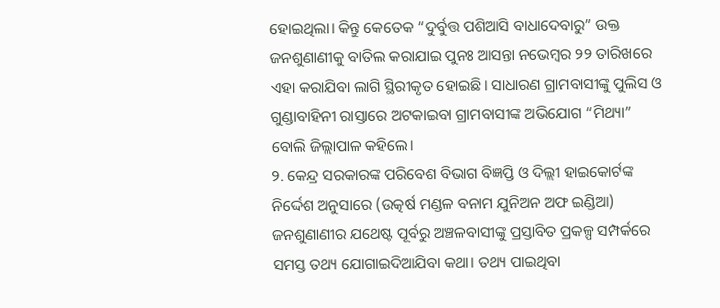ହୋଇଥିଲା। କିନ୍ତୁ କେତେକ “ଦୁର୍ବୁତ୍ତ ପଶିଆସି ବାଧାଦେବାରୁ” ଉକ୍ତ ଜନଶୁଣାଣୀକୁ ବାତିଲ କରାଯାଇ ପୁନଃ ଆସନ୍ତା ନଭେମ୍ବର ୨୨ ତାରିଖରେ ଏହା କରାଯିବା ଲାଗି ସ୍ଥିରୀକୃତ ହୋଇଛି। ସାଧାରଣ ଗ୍ରାମବାସୀଙ୍କୁ ପୁଲିସ ଓ ଗୁଣ୍ଡାବାହିନୀ ରାସ୍ତାରେ ଅଟକାଇବା ଗ୍ରାମବାସୀଙ୍କ ଅଭିଯୋଗ “ମିଥ୍ୟା” ବୋଲି ଜିଲ୍ଲାପାଳ କହିଲେ।
୨. କେନ୍ଦ୍ର ସରକାରଙ୍କ ପରିବେଶ ବିଭାଗ ବିଜ୍ଞପ୍ତି ଓ ଦିଲ୍ଲୀ ହାଇକୋର୍ଟଙ୍କ ନିର୍ଦ୍ଦେଶ ଅନୁସାରେ (ଉତ୍କର୍ଷ ମଣ୍ଡଳ ବନାମ ଯୁନିଅନ ଅଫ ଇଣ୍ଡିଆ) ଜନଶୁଣାଣୀର ଯଥେଷ୍ଟ ପୂର୍ବରୁ ଅଞ୍ଚଳବାସୀଙ୍କୁ ପ୍ରସ୍ତାବିତ ପ୍ରକଳ୍ପ ସମ୍ପର୍କରେ ସମସ୍ତ ତଥ୍ୟ ଯୋଗାଇଦିଆଯିବା କଥା। ତଥ୍ୟ ପାଇଥିବା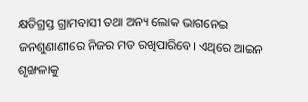କ୍ଷତିଗ୍ରସ୍ତ ଗ୍ରାମବାସୀ ତଥା ଅନ୍ୟ ଲୋକ ଭାଗନେଇ ଜନଶୁଣାଣୀରେ ନିଜର ମତ ରଖିପାରିବେ। ଏଥିରେ ଆଇନ ଶୃଙ୍ଖଳାକୁ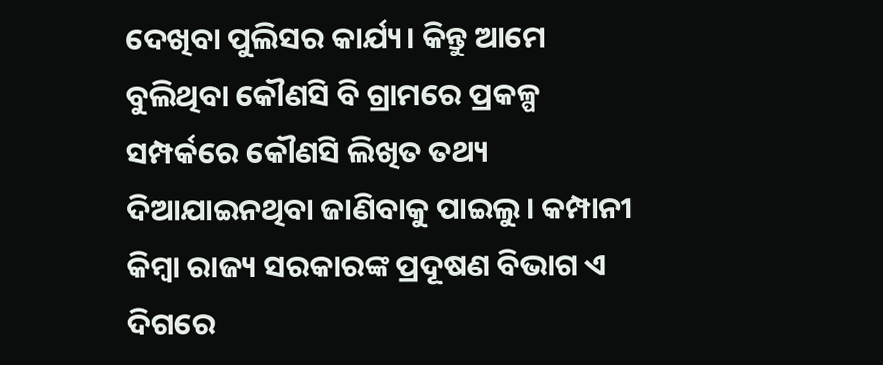ଦେଖିବା ପୁଲିସର କାର୍ଯ୍ୟ। କିନ୍ତୁ ଆମେ ବୁଲିଥିବା କୌଣସି ବି ଗ୍ରାମରେ ପ୍ରକଳ୍ପ ସମ୍ପର୍କରେ କୌଣସି ଲିଖିତ ତଥ୍ୟ ଦିଆଯାଇନଥିବା ଜାଣିବାକୁ ପାଇଲୁ। କମ୍ପାନୀ କିମ୍ବା ରାଜ୍ୟ ସରକାରଙ୍କ ପ୍ରଦୂଷଣ ବିଭାଗ ଏ ଦିଗରେ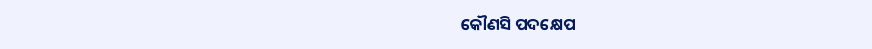କୌଣସି ପଦକ୍ଷେପ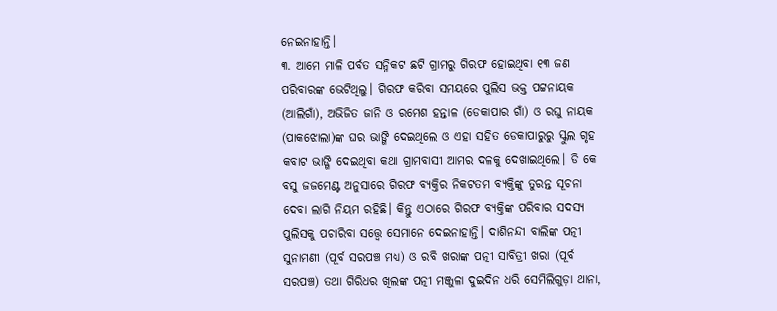ନେଇନାହାନ୍ତି।
୩. ଆମେ ମାଳି ପର୍ବତ ସନ୍ନିକଟ ଛଟି ଗ୍ରାମରୁ ଗିରଫ ହୋଇଥିବା ୧୩ ଜଣ ପରିବାରଙ୍କ ଭେଟିଥିଲୁ। ଗିରଫ କରିବା ସମୟରେ ପୁଲିସ ଭକ୍ତ ପଟ୍ଟନାୟକ (ଆଲିଗାଁ), ଅଭିଜିତ ଜାନି ଓ ରମେଶ ହନ୍ତାଳ (ଡେକାପାର ଗାଁ) ଓ ରଘୁ ନାୟକ (ପାକଝୋଲା)ଙ୍କ ଘର ଭାଙ୍ଗି ଦେଇଥିଲେ ଓ ଏହା ସହିତ ଡେକାପାରୁରୁ ସ୍କୁଲ ଗୃହ କବାଟ ଭାଙ୍ଗି ଦେଇଥିବା କଥା ଗ୍ରାମବାସୀ ଆମର ଦଳକୁ ଦେଖାଇଥିଲେ। ଡି କେ ବସୁ ଜଜମେଣ୍ଟ ଅନୁସାରେ ଗିରଫ ବ୍ୟକ୍ତିର ନିକଟତମ ବ୍ୟକ୍ତିଙ୍କୁ ତୁରନ୍ତ ସୂଚନା ଦେବା ଲାଗି ନିୟମ ରହିଛି। କିନ୍ତୁ ଏଠାରେ ଗିରଫ ବ୍ୟକ୍ତିଙ୍କ ପରିବାର ସଦସ୍ୟ ପୁଲିସକୁ ପଚାରିବା ସତ୍ତ୍ୱେ ସେମାନେ ଦେଇନାହାନ୍ତି। ଦାଶିନନ୍ଦୀ ବାଲିଙ୍କ ପତ୍ନୀ ସୁନାମଣୀ (ପୂର୍ବ ସରପଞ୍ଚ ମଧ୍ୟ) ଓ ରବି ଖରାଙ୍କ ପତ୍ନୀ ସାବିତ୍ରୀ ଖରା (ପୂର୍ବ ସରପଞ୍ଚ) ତଥା ଗିରିଧର ଖିଲଙ୍କ ପତ୍ନୀ ମଞ୍ଜୁଳା ଦୁଇଦିନ ଧରି ସେମିଲିଗୁଡ଼ା ଥାନା,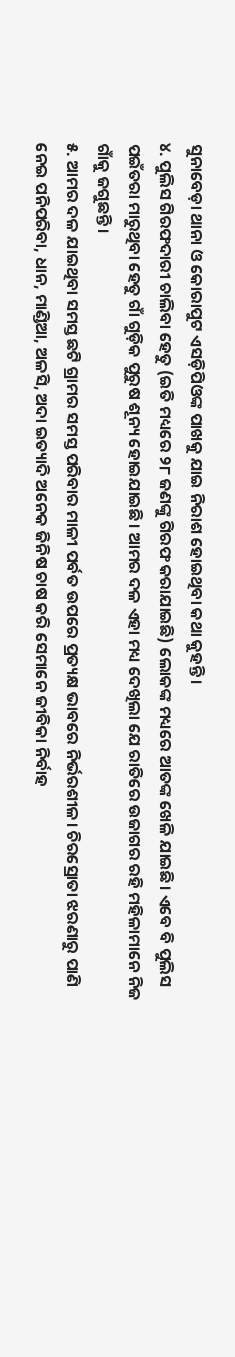ସୁନାବେଡ଼ା ଥାନା ଓ କୋରାପୁଟ ଏସଡ଼ିପିଓଙ୍କ ପାଖକୁ ଯାଇ ନିରାଶ ହୋଇଥିବା କଥା କୁହନ୍ତି।
୪. ପୁଲିସ ଗିରଫଦାରୀ ଚାଲିବା ହେତୁ (ଇତି ମଧ୍ୟରେ ୨୮ ଜଣଙ୍କୁ ଗିରଫ କରାଯାଇଛି) ଲୋକଙ୍କ ମଧ୍ୟରେ ଆତଙ୍କ ଖେଳି ଯାଇଛି। ଏବେ ବି ପୁଲିସ ପଇଁତରା ମାରୁଥିବା ହେତୁ ଗାଁ ଗୁଡ଼ିକ ପୁରୁଷ ଶୂନ୍ୟ ହୋଇଯାଇଛି। ଆମର ଦଳ ଏହା ମଧ୍ୟ ଦେଖିଲା ଯେ ରାତିରେ ଉଜାଗର ରହି ମହିଳାମାନେ ନିଜ ଗାଁକୁ ଜଗୁଛନ୍ତି।
୫. ଆମର ଦଳ ଯାଇଥିବା ସମସ୍ତ ଛଟି ଗ୍ରାମର ସମସ୍ତ ପରିବାର ମାଳୀ ପର୍ବତ ଉପରେ ପ୍ରତ୍ୟକ୍ଷ ଭାବରେ ନିର୍ଭରଶୀଳ। ଚିରସ୍ରୋତା ଝରଣାରୁ ପାଣି ନେଇ ପନିପରିବା, ଧାନ, ମାଣ୍ଡିଆ, ଅଳସି, ଅଦା ଇତ୍ୟାଦି ଅନେକ ଜିନିଷ ଚାଷ କରି ସେମାନେ ଜୀବିକା ନିର୍ବାହ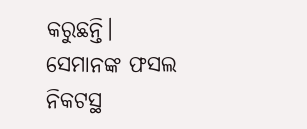କରୁଛନ୍ତି। ସେମାନଙ୍କ ଫସଲ ନିକଟସ୍ଥ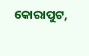କୋରାପୁଟ,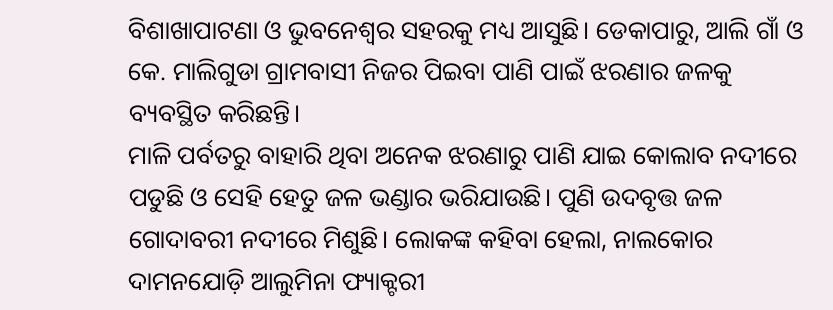ବିଶାଖାପାଟଣା ଓ ଭୁବନେଶ୍ଵର ସହରକୁ ମଧ୍ୟ ଆସୁଛି। ଡେକାପାରୁ, ଆଲି ଗାଁ ଓ କେ. ମାଲିଗୁଡା ଗ୍ରାମବାସୀ ନିଜର ପିଇବା ପାଣି ପାଇଁ ଝରଣାର ଜଳକୁ ବ୍ୟବସ୍ଥିତ କରିଛନ୍ତି।
ମାଳି ପର୍ବତରୁ ବାହାରି ଥିବା ଅନେକ ଝରଣାରୁ ପାଣି ଯାଇ କୋଲାବ ନଦୀରେ ପଡୁଛି ଓ ସେହି ହେତୁ ଜଳ ଭଣ୍ଡାର ଭରିଯାଉଛି। ପୁଣି ଉଦବୃତ୍ତ ଜଳ ଗୋଦାବରୀ ନଦୀରେ ମିଶୁଛି। ଲୋକଙ୍କ କହିବା ହେଲା, ନାଲକୋର ଦାମନଯୋଡ଼ି ଆଲୁମିନା ଫ୍ୟାକ୍ଟରୀ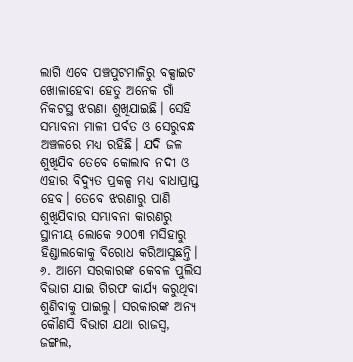ଲାଗି ଏବେ ପଞ୍ଚପୁଟମାଳିରୁ ବକ୍ସାଇଟ ଖୋଳାହେବା ହେତୁ ଅନେକ ଗାଁ ନିକଟସ୍ଥ ଝରଣା ଶୁଖିଯାଇଛି। ସେହି ସମ୍ଭାବନା ମାଳୀ ପର୍ବତ ଓ ସେରୁବନ୍ଧ ଅଞ୍ଚଳରେ ମଧ୍ୟ ରହିଛି। ଯଦି ଜଳ ଶୁଖିଯିବ ତେବେ କୋଲାବ ନଦୀ ଓ ଏହାର ବିଦ୍ୟୁତ ପ୍ରକଳ୍ପ ମଧ୍ୟ ବାଧାପ୍ରାପ୍ତ ହେବ। ତେବେ ଝରଣାରୁ ପାଣି ଶୁଖିଯିବାର ସମ୍ଭାବନା କାରଣରୁ ସ୍ଥାନୀୟ ଲୋକେ ୨୦୦୩ ମସିହାରୁ ହିଣ୍ଡାଲକୋକୁ ବିରୋଧ କରିଆସୁଛନ୍ତି।
୬. ଆମେ ସରକାରଙ୍କ କେବଳ ପୁଲିସ ବିଭାଗ ଯାଇ ଗିରଫ କାର୍ଯ୍ୟ କରୁଥିବା ଶୁଣିବାକୁ ପାଇଲୁ। ସରକାରଙ୍କ ଅନ୍ୟ କୌଣସି ବିଭାଗ ଯଥା ରାଜସ୍ୱ, ଜଙ୍ଗଲ,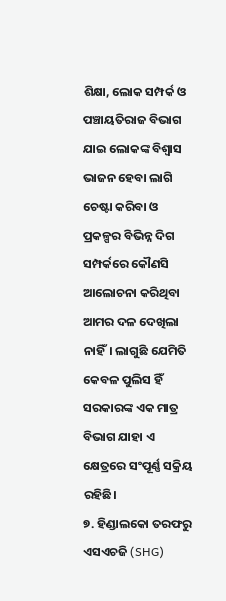ଶିକ୍ଷା, ଲୋକ ସମ୍ପର୍କ ଓ ପଞ୍ଚାୟତିରାଜ ବିଭାଗ ଯାଇ ଲୋକଙ୍କ ବିଶ୍ୱାସ ଭାଜନ ହେବା ଲାଗି ଚେଷ୍ଟା କରିବା ଓ ପ୍ରକଳ୍ପର ବିଭିନ୍ନ ଦିଗ ସମ୍ପର୍କରେ କୌଣସି ଆଲୋଚନା କରିଥିବା ଆମର ଦଳ ଦେଖିଲା ନାହିଁ। ଲାଗୁଛି ଯେମିତି କେବଳ ପୁଲିସ ହିଁ ସରକାରଙ୍କ ଏକ ମାତ୍ର ବିଭାଗ ଯାହା ଏ କ୍ଷେତ୍ରରେ ସଂପୂର୍ଣ୍ଣ ସକ୍ରିୟ ରହିଛି।
୭. ହିଣ୍ଡାଲକୋ ତରଫରୁ ଏସଏଚଜି (SHG)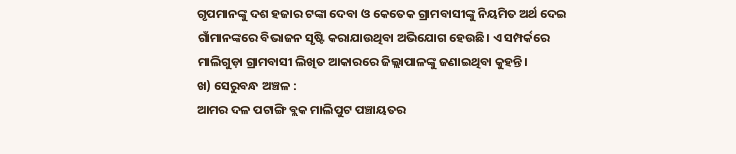ଗୃପମାନଙ୍କୁ ଦଶ ହଜାର ଟଙ୍କା ଦେବା ଓ କେତେକ ଗ୍ରାମବାସୀଙ୍କୁ ନିୟମିତ ଅର୍ଥ ଦେଇ ଗାଁମାନଙ୍କରେ ବିଭାଜନ ସୃଷ୍ଟି କରାଯାଉଥିବା ଅଭିଯୋଗ ହେଉଛି। ଏ ସମ୍ପର୍କରେ ମାଲିଗୁଡ଼ା ଗ୍ରାମବାସୀ ଲିଖିତ ଆକାରରେ ଜିଲ୍ଲାପାଳଙ୍କୁ ଜଣାଇଥିବା କୁହନ୍ତି।
ଖ) ସେରୁବନ୍ଧ ଅଞ୍ଚଳ :
ଆମର ଦଳ ପଟାଙ୍ଗି ବ୍ଲକ ମାଲିପୁଟ ପଞ୍ଚାୟତର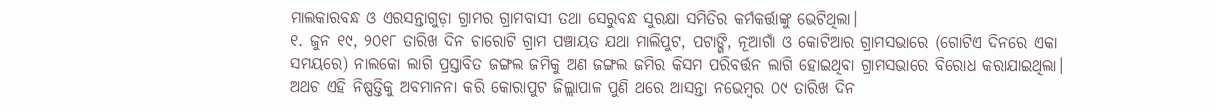ମାଲକାରବନ୍ଧ ଓ ଏରସନ୍ତାଗୁଡ଼ା ଗ୍ରାମର ଗ୍ରାମବାସୀ ତଥା ସେରୁବନ୍ଧ ସୁରକ୍ଷା ସମିତିର କର୍ମକର୍ତ୍ତାଙ୍କୁ ଭେଟିଥିଲା।
୧. ଜୁନ ୧୯, ୨୦୧୮ ତାରିଖ ଦିନ ଚାରୋଟି ଗ୍ରାମ ପଞ୍ଚାୟତ ଯଥା ମାଲିପୁଟ, ପଟାଙ୍ଗି, ନୂଆଗାଁ ଓ କୋଟିଆର ଗ୍ରାମସଭାରେ (ଗୋଟିଏ ଦିନରେ ଏକା ସମୟରେ) ନାଲକୋ ଲାଗି ପ୍ରସ୍ତାବିତ ଜଙ୍ଗଲ ଜମିକୁ ଅଣ ଜଙ୍ଗଲ ଜମିର କିସମ ପରିବର୍ତ୍ତନ ଲାଗି ହୋଇଥିବା ଗ୍ରାମସଭାରେ ବିରୋଧ କରାଯାଇଥିଲା। ଅଥଚ ଏହି ନିଷ୍ପତ୍ତିକୁ ଅବମାନନା କରି କୋରାପୁଟ ଜିଲ୍ଲାପାଳ ପୁଣି ଥରେ ଆସନ୍ତା ନଭେମ୍ବର ୦୯ ତାରିଖ ଦିନ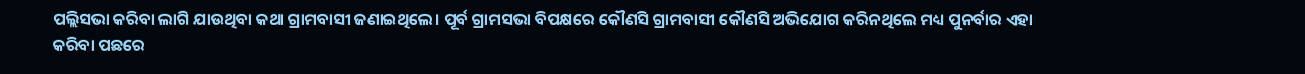ପଲ୍ଲିସଭା କରିବା ଲାଗି ଯାଉଥିବା କଥା ଗ୍ରାମବାସୀ ଜଣାଇଥିଲେ। ପୂର୍ବ ଗ୍ରାମସଭା ବିପକ୍ଷରେ କୌଣସି ଗ୍ରାମବାସୀ କୌଣସି ଅଭିଯୋଗ କରିନଥିଲେ ମଧ୍ୟ ପୁନର୍ବାର ଏହା କରିବା ପଛରେ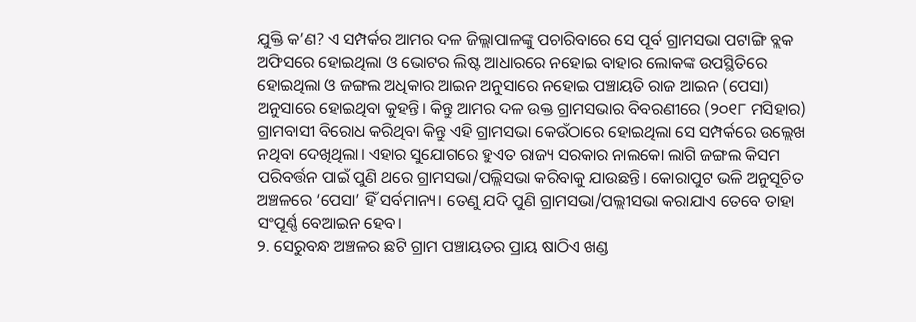ଯୁକ୍ତି କ’ଣ? ଏ ସମ୍ପର୍କର ଆମର ଦଳ ଜିଲ୍ଲାପାଳଙ୍କୁ ପଚାରିବାରେ ସେ ପୂର୍ବ ଗ୍ରାମସଭା ପଟାଙ୍ଗି ବ୍ଲକ ଅଫିସରେ ହୋଇଥିଲା ଓ ଭୋଟର ଲିଷ୍ଟ ଆଧାରରେ ନହୋଇ ବାହାର ଲୋକଙ୍କ ଉପସ୍ଥିତିରେ ହୋଇଥିଲା ଓ ଜଙ୍ଗଲ ଅଧିକାର ଆଇନ ଅନୁସାରେ ନହୋଇ ପଞ୍ଚାୟତି ରାଜ ଆଇନ (ପେସା) ଅନୁସାରେ ହୋଇଥିବା କୁହନ୍ତି। କିନ୍ତୁ ଆମର ଦଳ ଉକ୍ତ ଗ୍ରାମସଭାର ବିବରଣୀରେ (୨୦୧୮ ମସିହାର) ଗ୍ରାମବାସୀ ବିରୋଧ କରିଥିବା କିନ୍ତୁ ଏହି ଗ୍ରାମସଭା କେଉଁଠାରେ ହୋଇଥିଲା ସେ ସମ୍ପର୍କରେ ଉଲ୍ଲେଖ ନଥିବା ଦେଖିଥିଲା। ଏହାର ସୁଯୋଗରେ ହୁଏତ ରାଜ୍ୟ ସରକାର ନାଲକୋ ଲାଗି ଜଙ୍ଗଲ କିସମ ପରିବର୍ତ୍ତନ ପାଇଁ ପୁଣି ଥରେ ଗ୍ରାମସଭା/ପଲ୍ଲିସଭା କରିବାକୁ ଯାଉଛନ୍ତି। କୋରାପୁଟ ଭଳି ଅନୁସୂଚିତ ଅଞ୍ଚଳରେ ‘ପେସା’ ହିଁ ସର୍ବମାନ୍ୟ। ତେଣୁ ଯଦି ପୁଣି ଗ୍ରାମସଭା/ପଲ୍ଲୀସଭା କରାଯାଏ ତେବେ ତାହା ସଂପୂର୍ଣ୍ଣ ବେଆଇନ ହେବ।
୨. ସେରୁବନ୍ଧ ଅଞ୍ଚଳର ଛଟି ଗ୍ରାମ ପଞ୍ଚାୟତର ପ୍ରାୟ ଷାଠିଏ ଖଣ୍ଡ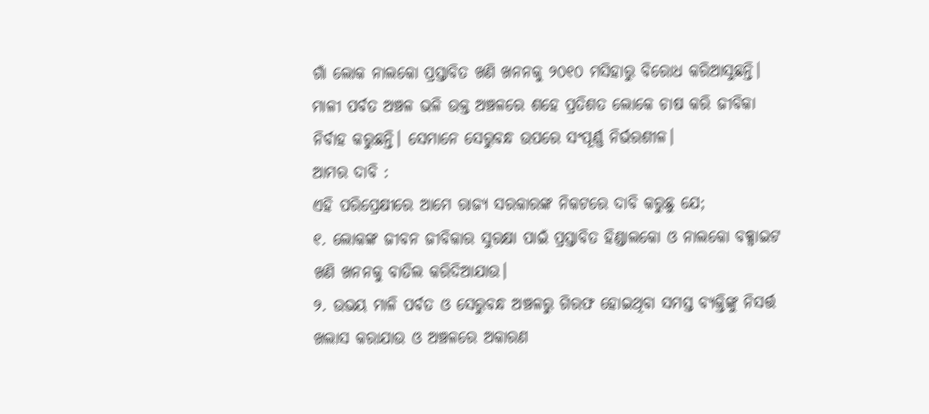ଗାଁ ଲୋକ ନାଲକୋ ପ୍ରସ୍ତାବିତ ଖଣି ଖନନକୁ ୨୦୧୦ ମସିହାରୁ ବିରୋଧ କରିଆସୁଛନ୍ତି। ମାଳୀ ପର୍ବତ ଅଞ୍ଚଳ ଭଳି ଉକ୍ତ ଅଞ୍ଚଳରେ ଶହେ ପ୍ରତିଶତ ଲୋକେ ଚାଷ କରି ଜୀବିକା ନିର୍ବାହ କରୁଛନ୍ତି। ସେମାନେ ସେରୁବନ୍ଧ ଉପରେ ସଂପୂର୍ଣ୍ଣ ନିର୍ଭରଶୀଳ।
ଆମର ଦାବି :
ଏହି ପରିପ୍ରେକ୍ଷୀରେ ଆମେ ରାଜ୍ୟ ସରକାରଙ୍କ ନିକଟରେ ଦାବି କରୁଛୁ ଯେ;
୧. ଲୋକଙ୍କ ଜୀବନ ଜୀବିକାର ସୁରକ୍ଷା ପାଇଁ ପ୍ରସ୍ତାବିତ ହିଣ୍ଡାଲକୋ ଓ ନାଲକୋ ବକ୍ସାଇଟ ଖଣି ଖନନକୁ ବାତିଲ କରିଦିଆଯାଉ।
୨. ଉଭୟ ମାଳି ପର୍ବତ ଓ ସେରୁବନ୍ଧ ଅଞ୍ଚଳରୁ ଗିରଫ ହୋଇଥିବା ସମସ୍ତ ବ୍ୟକ୍ତିଙ୍କୁ ନିସର୍ତ୍ତ ଖଲାସ କରାଯାଉ ଓ ଅଞ୍ଚଳରେ ଅକାରଣ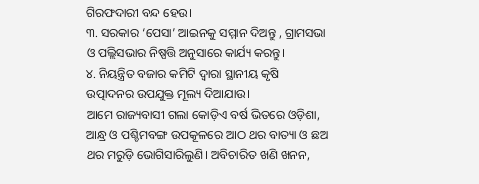ଗିରଫଦାରୀ ବନ୍ଦ ହେଉ।
୩. ସରକାର ‘ପେସା’ ଆଇନକୁ ସମ୍ମାନ ଦିଅନ୍ତୁ , ଗ୍ରାମସଭା ଓ ପଲ୍ଲିସଭାର ନିଷ୍ପତ୍ତି ଅନୁସାରେ କାର୍ଯ୍ୟ କରନ୍ତୁ।
୪. ନିୟନ୍ତ୍ରିତ ବଜାର କମିଟି ଦ୍ଵାରା ସ୍ଥାନୀୟ କୃଷି ଉତ୍ପାଦନର ଉପଯୁକ୍ତ ମୂଲ୍ୟ ଦିଆଯାଉ।
ଆମେ ରାଜ୍ୟବାସୀ ଗଲା କୋଡ଼ିଏ ବର୍ଷ ଭିତରେ ଓଡ଼ିଶା, ଆନ୍ଧ୍ର ଓ ପଶ୍ଚିମବଙ୍ଗ ଉପକୂଳରେ ଆଠ ଥର ବାତ୍ୟା ଓ ଛଅ ଥର ମରୁଡ଼ି ଭୋଗିସାରିଲୁଣି। ଅବିଚାରିତ ଖଣି ଖନନ,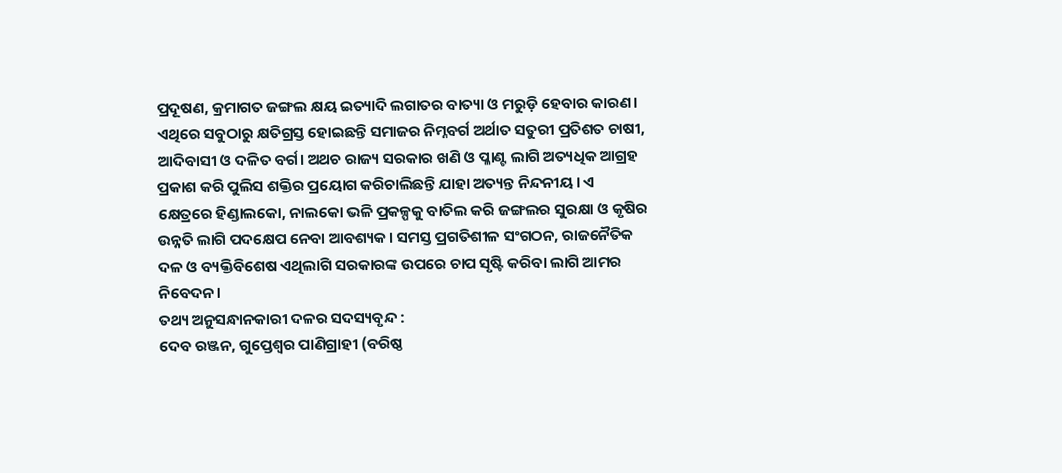ପ୍ରଦୂଷଣ, କ୍ରମାଗତ ଜଙ୍ଗଲ କ୍ଷୟ ଇତ୍ୟାଦି ଲଗାତର ବାତ୍ୟା ଓ ମରୁଡ଼ି ହେବାର କାରଣ। ଏଥିରେ ସବୁଠାରୁ କ୍ଷତିଗ୍ରସ୍ତ ହୋଇଛନ୍ତି ସମାଜର ନିମ୍ନବର୍ଗ ଅର୍ଥାତ ସତୁରୀ ପ୍ରତିଶତ ଚାଷୀ, ଆଦିବାସୀ ଓ ଦଳିତ ବର୍ଗ। ଅଥଚ ରାଜ୍ୟ ସରକାର ଖଣି ଓ ପ୍ଳାଣ୍ଟ ଲାଗି ଅତ୍ୟଧିକ ଆଗ୍ରହ ପ୍ରକାଶ କରି ପୁଲିସ ଶକ୍ତିର ପ୍ରୟୋଗ କରିଚାଲିଛନ୍ତି ଯାହା ଅତ୍ୟନ୍ତ ନିନ୍ଦନୀୟ। ଏ କ୍ଷେତ୍ରରେ ହିଣ୍ଡାଲକୋ, ନାଲକୋ ଭଳି ପ୍ରକଳ୍ପକୁ ବାତିଲ କରି ଜଙ୍ଗଲର ସୁରକ୍ଷା ଓ କୃଷିର ଉନ୍ନତି ଲାଗି ପଦକ୍ଷେପ ନେବା ଆବଶ୍ୟକ। ସମସ୍ତ ପ୍ରଗତିଶୀଳ ସଂଗଠନ, ରାଜନୈତିକ ଦଳ ଓ ବ୍ୟକ୍ତିବିଶେଷ ଏଥିଲାଗି ସରକାରଙ୍କ ଉପରେ ଚାପ ସୃଷ୍ଟି କରିବା ଲାଗି ଆମର ନିବେଦନ।
ତଥ୍ୟ ଅନୁସନ୍ଧାନକାରୀ ଦଳର ସଦସ୍ୟବୃନ୍ଦ :
ଦେବ ରଞ୍ଜନ, ଗୁପ୍ତେଶ୍ଵର ପାଣିଗ୍ରାହୀ (ବରିଷ୍ଠ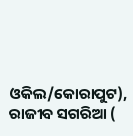ଓକିଲ/କୋରାପୁଟ), ରାଜୀବ ସଗରିଆ (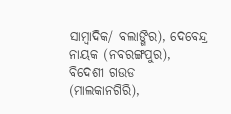ସାମ୍ବାଦିକ/ ବଲାଙ୍ଗିର), ଦେବେନ୍ଦ୍ର ନାୟକ (ନବରଙ୍ଗପୁର), ବିଦେଶୀ ଗଉଡ (ମାଲକାନଗିରି),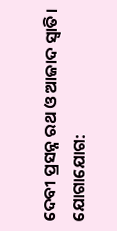ଦେବୀ ପ୍ରସନ୍ନ ରଥ ଓ ଆଜାଦ ସ୍ଵାତି।
ଯୋଗାଯୋଗ: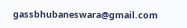gassbhubaneswara@gmail.com